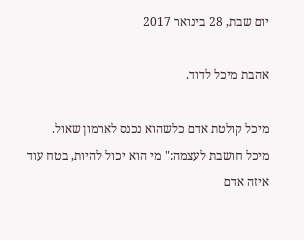יום שבת, 28 בינואר 2017

אהבת מיכל לדוד.

מיכל קולטת אדם כלשהוא נכנס לארמון שאול.
מיכל חושבת לעצמה:" מי הוא יכול להיות, בטח עוד איזה אדם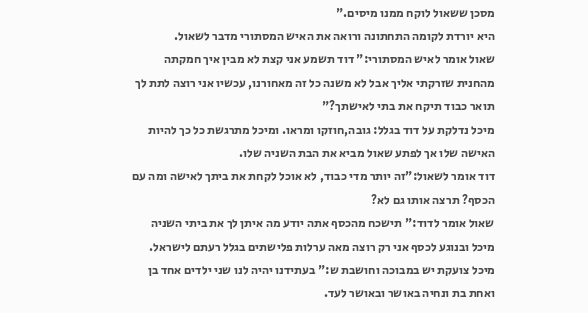מסכן ששאול לוקח ממנו מיסים."
היא יורדת לקומה התחתונה ורואה את האיש המסתורי מדבר לשאול.
שאול אומר לאיש המסתורי:" דוד תשמע אני קצת לא מבין איך חמקתה מהחנית שזרקתי אליך אבל לא משנה כל זה מאחורנו, עכשיו אני רוצה לתת לך תואר כבוד תיקח את בתי לאישתך?"
מיכל נדלקת על דוד בגלל: גובה,חוזקו ומראו. ומיכל מתרגשת כל כך להיות האישה שלו אך לפתע שאול מביא את הבת השניה שלו.
דוד אומר לשאול:"זה יותר מדי כבוד, לא אוכל לקחת את ביתך לאישה ומה עם הכסף? תרצה אותו גם לא?
שאול אומר לדוד:" תישכח מהכסף אתה יודע מה איתן לך את ביתי השניה מיכל ובנוגע לכסף אני רק רוצה מאה ערלות פלישתים בגלל רעתם לישראל.
מיכל צועקת יש במבוכה וחושבת ש:" בעתידנו יהיה לנו שני ילדים אחד בן ואחת בת ונחיה באושר ובאושר לעד.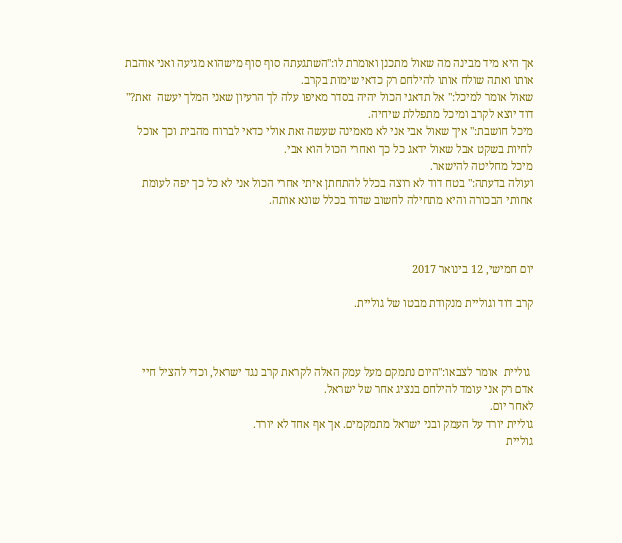אך היא מיד מבינה מה שאול מתכנן ואומרת לו:"השתגעתה סוף סוף מישהוא מגיעה ואני אוהבת אותו ואתה שולח אותו להילחם רק כדאי שימות בקרב.
שאול אומר למיכל:" אל תדאגי הכול יהיה בסדר מאיפו עלה לך הרעיון שאני המלך יעשה  זאת?"
דוד יוצא לקרב ומיכל מתפללת שיחיה.
מיכל חושבת:" איך שאול אבי אני לא מאמינה שעשה זאת אולי כדאי לברוח מהבית וכך אוכל לחיות בשקט אבל שאול ידאג כל כך ואחרי הכול הוא אבי.
מיכל מחליטה להישאר.
ועולה בדעתה:" בטח דוד לא רוצה בכלל להתחתן איתי אחרי הכול אני לא כל כך יפה לעומת אחותי הבכורה והיא מתחילה לחשוב שדוד בכלל שונא אותה.



יום חמישי, 12 בינואר 2017

קרב דוד וגוליית מנקודת מבטו של גוליית.



 גוליית  אומר לצבאו:"היום נתמקם מעל עמק האלה לקראת קרב נגד ישראל, וכדי להציל חיי אדם רק אני עומד להילחם בנציג אחר של ישראל.
לאחר יום.
גוליית יורד על העמק ובני ישראל מתמקמים. אך אף אחד לא יורד.
גוליית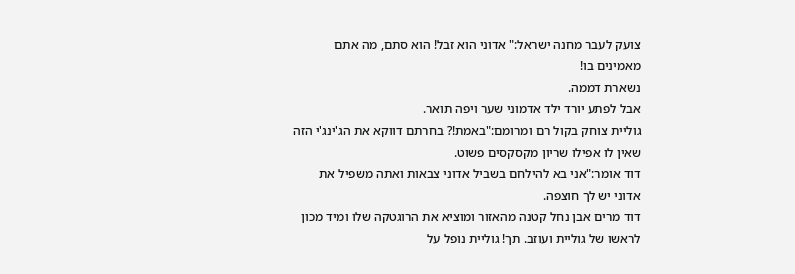צועק לעבר מחנה ישראל:" אדוני הוא זבל! הוא סתם, מה אתם מאמינים בו!
נשארת דממה.
אבל לפתע יורד ילד אדמוני שער ויפה תואר.
גוליית צוחק בקול רם ומרומם:"באמת!? בחרתם דווקא את הג'ינג'י הזה שאין לו אפילו שריון מקסקסים פשוט.
דוד אומר:"אני בא להילחם בשביל אדוני צבאות ואתה משפיל את אדוני יש לך חוצפה.
דוד מרים אבן נחל קטנה מהאזור ומוציא את הרוגטקה שלו ומיד מכון לראשו של גוליית ועוזב. תך! גוליית נופל על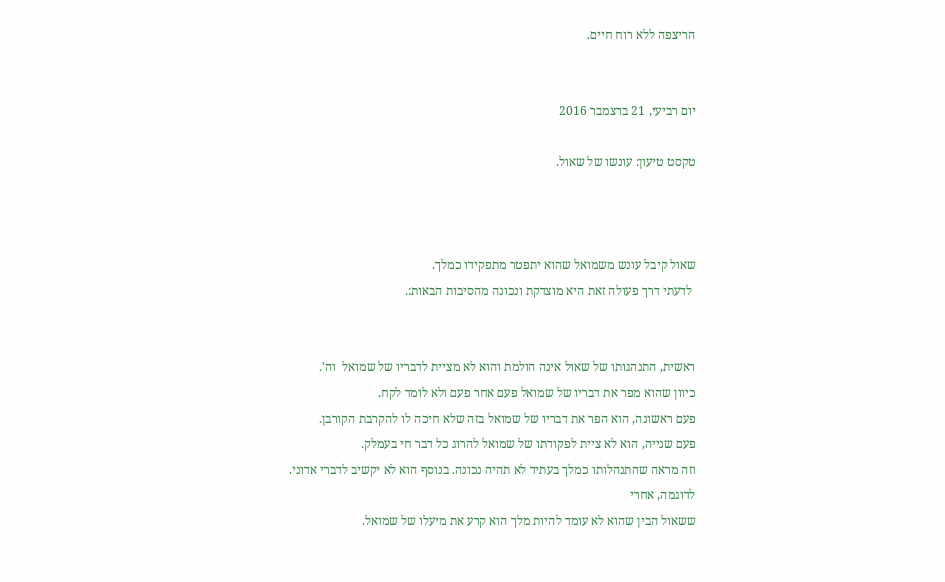הריצפה ללא רוח חיים.


יום רביעי, 21 בדצמבר 2016

טקסט טיעון: עונשו של שאול.



שאול קיבל עונש משמואל שהוא יתפטר מתפקידו כמלך.
 לדעתי דרך פעולה זאת היא מוצדקת ונכונה מהסיבות הבאות:.


ראשית, התנהגותו של שאול אינה הולמת והוא לא מציית לדבריו של שמואל  וה'.
כיוון שהוא מפר את דבריו של שמואל פעם אחר פעם ולא לומד לקח.
פעם ראשונה, הוא הפר את דבריו של שמואל בזה שלא חיכה לו להקרבת הקורבן.
פעם שנייה, הוא לא ציית לפקודתו של שמואל להרוג כל דבר חי בעמלק.
וזה מראה שהתנהלותו כמלך בעתיד לא תהיה נכונה. בנוסף הוא לא יקשיב לדברי אדוני.
לדוגמה, אחרי
ששאול הבין שהוא לא עומד להיות מלך הוא קרע את מיעלו של שמואל.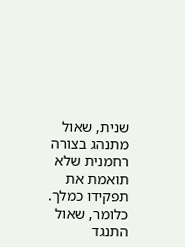שנית, שאול מתנהג בצורה רחמנית שלא תואמת את תפקידו כמלך.
כלומר, שאול התנגד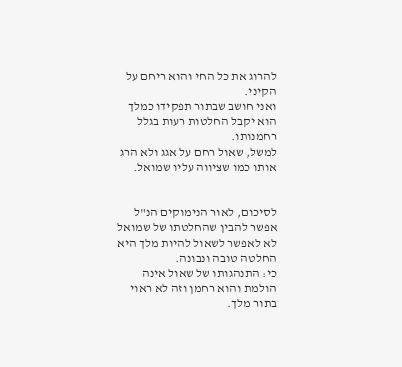להרוג את כל החי והוא ריחם על הקיני.
ואני חושב שבתור תפקידו כמלך הוא יקבל החלטות רעות בגלל רחמנותו.
למשל, שאול רחם על אגג ולא הרג אותו כמו שציווה עליו שמואל.


לסיכום, לאור הנימוקים הנ"ל אפשר להבין שהחלטתו של שמואל לא לאפשר לשאול להיות מלך היא החלטה טובה ונבונה.
כי: התנהגותו של שאול אינה הולמת והוא רחמן וזה לא ראוי בתור מלך.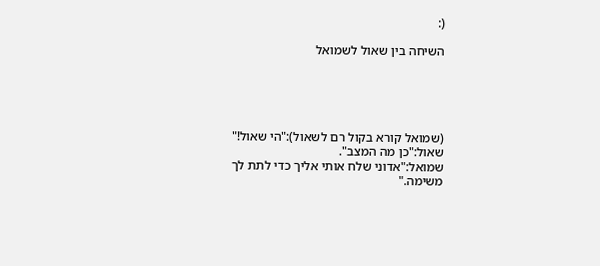(:

השיחה בין שאול לשמואל





(שמואל קורא בקול רם לשאול):"הי שאול!"
שאול:"כן מה המצב".
שמואל:"אדוני שלח אותי אליך כדי לתת לך משימה."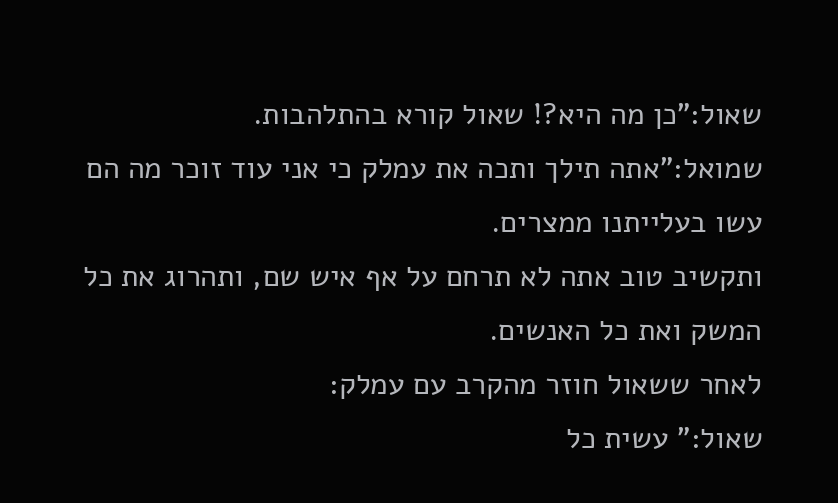שאול:"כן מה היא?! שאול קורא בהתלהבות.
שמואל:"אתה תילך ותכה את עמלק כי אני עוד זוכר מה הם עשו בעלייתנו ממצרים.
ותקשיב טוב אתה לא תרחם על אף איש שם, ותהרוג את כל המשק ואת כל האנשים.
לאחר ששאול חוזר מהקרב עם עמלק:
שאול:" עשית כל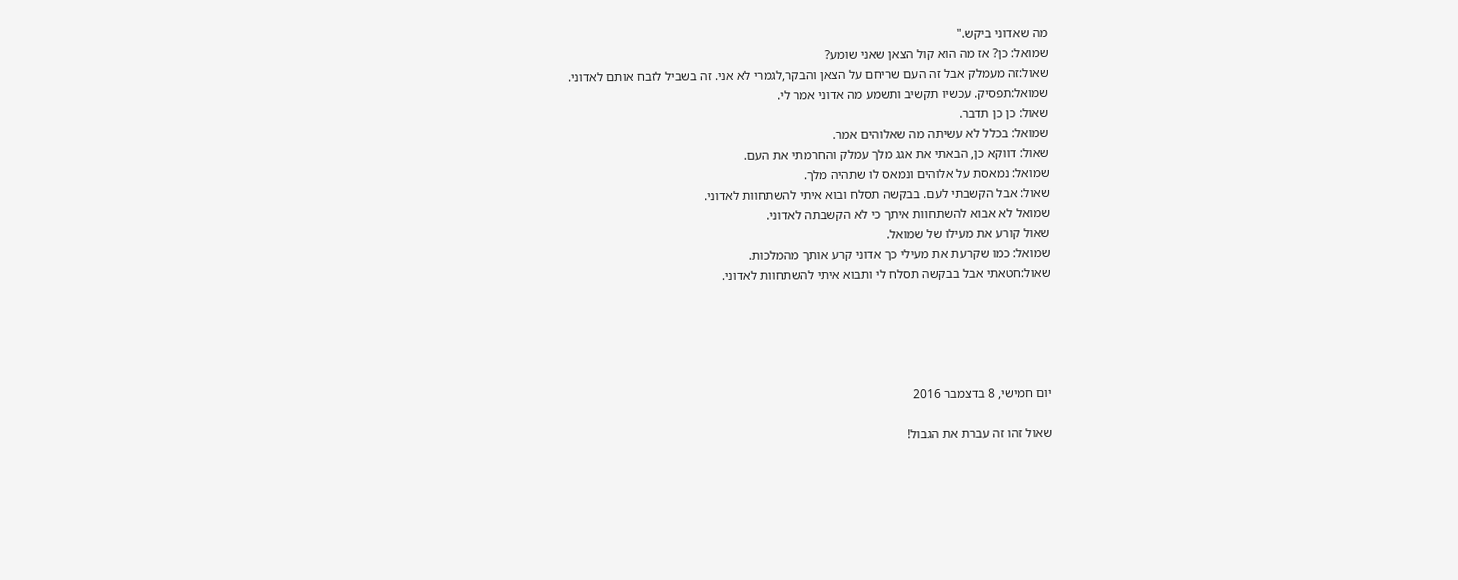מה שאדוני ביקש."
שמואל: כן? אז מה הוא קול הצאן שאני שומע?
שאול:זה מעמלק אבל זה העם שריחם על הצאן והבקר,לגמרי לא אני. זה בשביל לזבח אותם לאדוני.
שמואל:תפסיק. עכשיו תקשיב ותשמע מה אדוני אמר לי.
שאול: כן כן תדבר.
שמואל: בכלל לא עשיתה מה שאלוהים אמר.
שאול: דווקא כן, הבאתי את אגג מלך עמלק והחרמתי את העם.
שמואל: נמאסת על אלוהים ונמאס לו שתהיה מלך.
שאול: אבל הקשבתי לעם. בבקשה תסלח ובוא איתי להשתחוות לאדוני.
שמואל לא אבוא להשתחוות איתך כי לא הקשבתה לאדוני.
שאול קורע את מעילו של שמואל.
שמואל: כמו שקרעת את מעילי כך אדוני קרע אותך מהמלכות.
שאול:חטאתי אבל בבקשה תסלח לי ותבוא איתי להשתחוות לאדוני.





יום חמישי, 8 בדצמבר 2016

שאול זהו זה עברת את הגבול!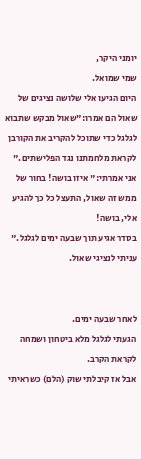יומני היקר,
שמי שמואל.
היום הגיעו אלי שלושה נציגים של שאול הם אמרו:"שאול מבקש שתבוא לגלגל כדי שתוכל להקריב את הקורבן לקראת מלחמתנו נגד הפלישתים."
אני אמרתי:" איזו בושה! בחור של ממש זה שאול, התעצל כל כך להגיע אלי, בושה!
בסדר אגיע תוך שבעה ימים לגלגל." עניתי לנציגי שאול.


לאחר שבעה ימים.
הגעתי לגלגל מלא ביטחון ושמחה לקראת הקרב.
אבל אז קיבלתי שוק (הלם) כשראיתי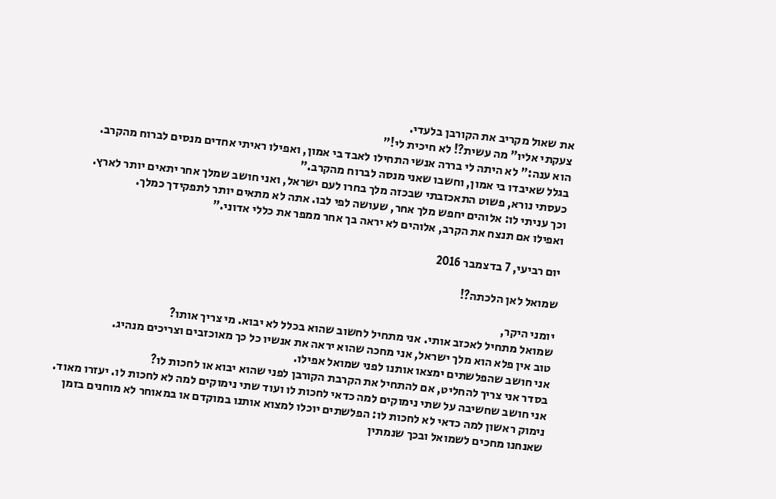את שאול מקריב את הקורבן בלעדי.
צעקתי אליו" מה עשית?! לא חיכית לי!"
הוא ענה:" לא היתה לי בררה אנשי התחילו לאבד בי אמון, ואפילו ראיתי אחדים מנסים לברוח מהקרב.
בגלל שאיבדו בי אמון, וחשבו שאני מנסה לברוח מהקרב."
כעסתי נורא, פשוט התאכזבתי שבכזה מלך בחרו לעם ישראל, ואני חושב שמלך אחר יתאים יותר לארץ.
וכך עניתי לו: אלוהים יחפש מלך אחר, שעושה לפי לבו. אתה לא מתאים יותר לתפקידך כמלך.
ואפילו אם תנצח את הקרב, אלוהים לא יראה בך אחר ממפר את כללי אדוני."

יום רביעי, 7 בדצמבר 2016

שמואל לאן הלכתה?!

יומני היקר,
שמואל מתחיל לאכזב אותי. אני מתחיל לחשוב שהוא בכלל לא יבוא. מי צריך אותו?
טוב אין פלא הוא מלך ישראל, אני מחכה שהוא יראה את אנשיו כל כך מאוכזבים וצריכים מנהיג.
אני חושב שהפלשתים ימצאו אותנו לפני שמואל אפילו.
בסדר אני צריך להחליט, אם להתחיל את הקרבת הקורבן לפני שהוא יבוא או לחכות לו?
אני חושב שחשיבה על שתי נימוקים למה כדאי לחכות לו ועוד שתי נימוקים למה לא לחכות לו. יעזרו מאוד.
נימוק ראשון למה כדאי לא לחכות לו: הפלשתים יוכלו למצוא אותנו במוקדם או במאוחר לא מוחנים בזמן שאנחנו מחכים לשמואל ובכך שנמתין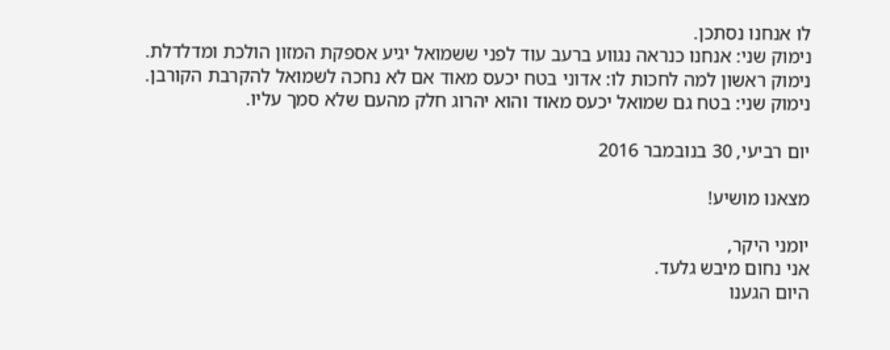לו אנחנו נסתכן.
נימוק שני: אנחנו כנראה נגווע ברעב עוד לפני ששמואל יגיע אספקת המזון הולכת ומדלדלת.
נימוק ראשון למה לחכות לו: אדוני בטח יכעס מאוד אם לא נחכה לשמואל להקרבת הקורבן.
נימוק שני: בטח גם שמואל יכעס מאוד והוא יהרוג חלק מהעם שלא סמך עליו.

יום רביעי, 30 בנובמבר 2016

מצאנו מושיע!

יומני היקר,
אני נחום מיבש גלעד.
היום הגענו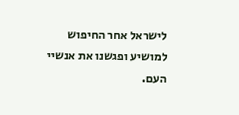לישראל אחר החיפוש למושיע ופגשנו את אנשיי העם.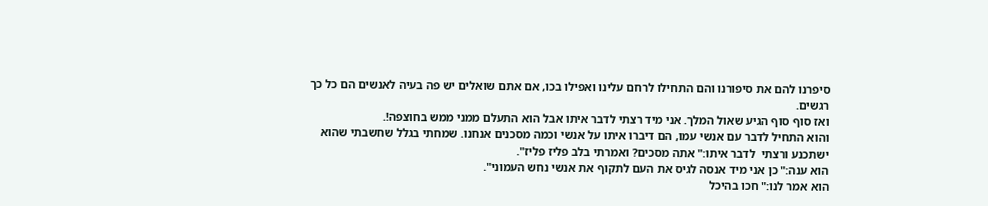סיפרנו להם את סיפורנו והם התחילו לרחם עלינו ואפילו בכו, אם אתם שואלים יש פה בעיה לאנשים הם כל כך רגשים.
ואז סוף סוף הגיע שאול המלך. אני מיד רצתי לדבר איתו אבל הוא התעלם ממני ממש בחוצפה!.
והוא התחיל לדבר עם אנשי עמו, הם דיברו איתו על אנשי וכמה מסכנים אנחנו. שמחתי בגלל שחשבתי שהוא ישתכנע ורצתי  לדבר איתו:" אתה מסכים? ואמרתי בלב פליז פליז".
הוא ענה:" כן אני מיד אנסה לגיס את העם לתקוף את אנשי נחש העמוני".
הוא אמר לנו:" חכו בהיכל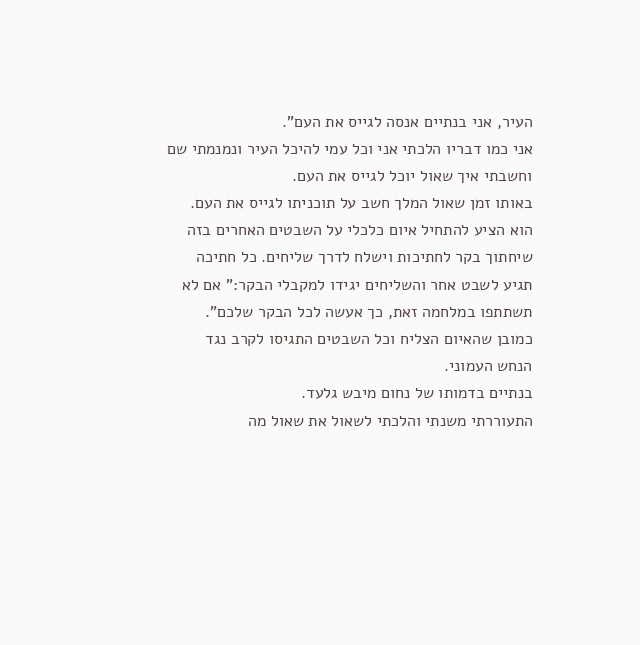העיר, אני בנתיים אנסה לגייס את העם".
אני כמו דבריו הלכתי אני וכל עמי להיכל העיר ונמנמתי שם וחשבתי איך שאול יוכל לגייס את העם.
באותו זמן שאול המלך חשב על תוכניתו לגייס את העם.
הוא הציע להתחיל איום כלכלי על השבטים האחרים בזה שיחתוך בקר לחתיכות וישלח לדרך שליחים. כל חתיכה תגיע לשבט אחר והשליחים יגידו למקבלי הבקר:" אם לא תשתתפו במלחמה זאת, כך אעשה לכל הבקר שלכם".
כמובן שהאיום הצליח וכל השבטים התגיסו לקרב נגד הנחש העמוני.
בנתיים בדמותו של נחום מיבש גלעד.
התעוררתי משנתי והלכתי לשאול את שאול מה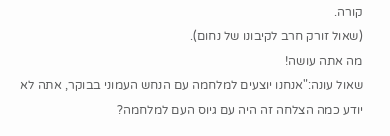קורה.
(שאול זורק חרב לקיבונו של נחום).
מה אתה עושה!
שאול עונה:"אנחנו יוצעים למלחמה עם הנחש העמוני בבוקר, אתה לא יודע כמה הצלחה זה היה עם גיוס העם למלחמה?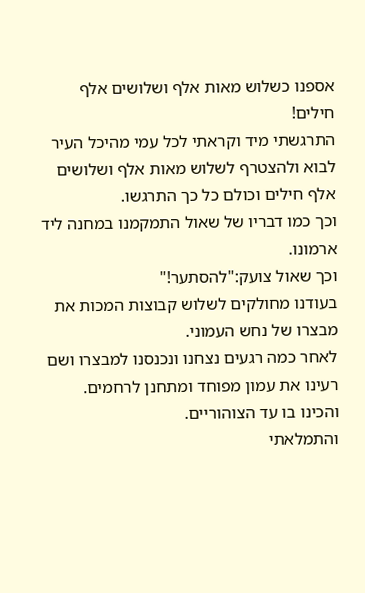אספנו כשלוש מאות אלף ושלושים אלף חילים!
התרגשתי מיד וקראתי לכל עמי מהיכל העיר לבוא ולהצטרף לשלוש מאות אלף ושלושים אלף חילים וכולם כל כך התרגשו.
וכך כמו דבריו של שאול התמקמנו במחנה ליד ארמונו.
וכך שאול צועק:"להסתער!"
בעודנו מחולקים לשלוש קבוצות המכות את מבצרו של נחש העמוני.
לאחר כמה רגעים נצחנו ונכנסנו למבצרו ושם רעינו את עמון מפוחד ומתחנן לרחמים.
והכינו בו עד הצוהוריים.
והתמלאתי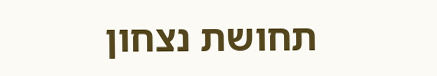תחושת נצחון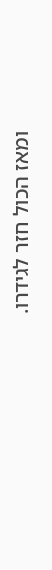ומאז הכול חזר לגידרו.